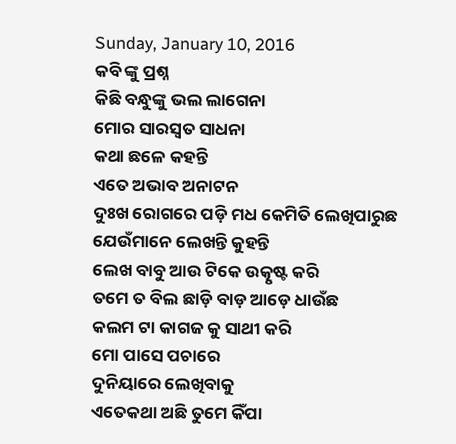Sunday, January 10, 2016
କବି ଙ୍କୁ ପ୍ରଶ୍ନ
କିଛି ବନ୍ଧୁଙ୍କୁ ଭଲ ଲାଗେନା
ମୋର ସାରସ୍ଵତ ସାଧନା
କଥା ଛଳେ କହନ୍ତି
ଏତେ ଅଭାବ ଅନାଟନ
ଦୁଃଖ ରୋଗରେ ପଡ଼ି ମଧ କେମିତି ଲେଖିପାରୁଛ
ଯେଉଁମାନେ ଲେଖନ୍ତି କୁହନ୍ତି
ଲେଖ ବାବୁ ଆଉ ଟିକେ ଉତ୍କୃଷ୍ଟ କରି
ତମେ ତ ବିଲ ଛାଡ଼ି ବାଡ଼ ଆଡ଼େ ଧାଉଁଛ
କଲମ ଟା କାଗଜ କୁ ସାଥୀ କରି
ମୋ ପାସେ ପଚାରେ
ଦୁନିୟାରେ ଲେଖିବାକୁ
ଏତେକଥା ଅଛି ତୁମେ କିଁପା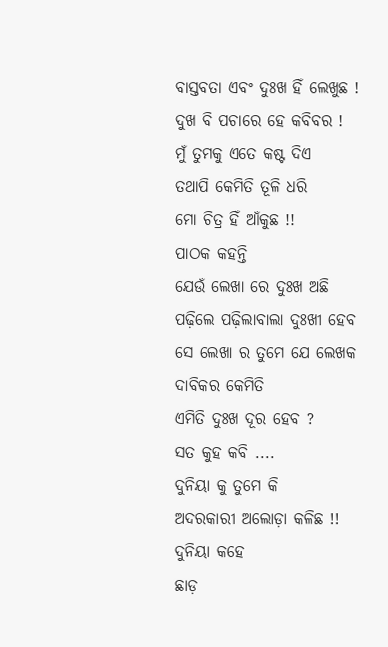ବାସ୍ତବତା ଏବଂ ଦୁଃଖ ହିଁ ଲେଖୁଛ !
ଦୁଖ ବି ପଚାରେ ହେ କବିବର !
ମୁଁ ତୁମକୁ ଏତେ କଷ୍ଟ ଦିଏ
ତଥାପି କେମିତି ତୂଳି ଧରି
ମୋ ଚିତ୍ର ହିଁ ଆଁକୁଛ !!
ପାଠକ କହନ୍ତି
ଯେଉଁ ଲେଖା ରେ ଦୁଃଖ ଅଛି
ପଢ଼ିଲେ ପଢ଼ିଲାବାଲା ଦୁଃଖୀ ହେବ
ସେ ଲେଖା ର ତୁମେ ଯେ ଲେଖକ
ଦାବିକର କେମିତି
ଏମିତି ଦୁଃଖ ଦୂର ହେବ ?
ସତ କୁହ କବି ....
ଦୁନିୟା କୁ ତୁମେ କି
ଅଦରକାରୀ ଅଲୋଡ଼ା କଳିଛ !!
ଦୁନିୟା କହେ
ଛାଡ଼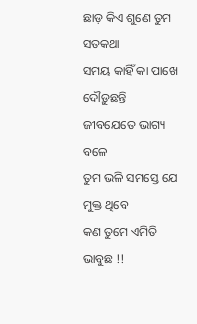ଛାଡ଼ କିଏ ଶୁଣେ ତୁମ ସତକଥା
ସମୟ କାହିଁ କା ପାଖେ
ଦୌଡ଼ୁଛନ୍ତି ଜୀବଯେତେ ଭାଗ୍ୟ ବଳେ
ତୁମ ଭଳି ସମସ୍ତେ ଯେ ମୁକ୍ତ ଥିବେ
କଣ ତୁମେ ଏମିତି ଭାବୁଛ !!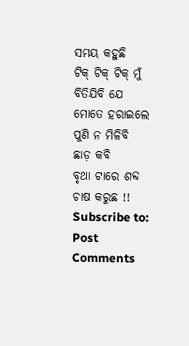ସମୟ କହୁଛି
ଟିକ୍ ଟିକ୍ ଟିକ୍ ମୁଁ ବିତିଯିବି ଯେ
ମୋତେ ହରାଇଲେ ପୁଣି ନ ମିଳିବି
ଛାଡ଼ କବି
ବୃଥା ଟାରେ ଶବ୍ଦ ଚାଷ କରୁଛ !!
Subscribe to:
Post Comments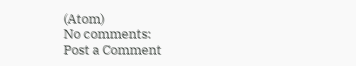(Atom)
No comments:
Post a Comment